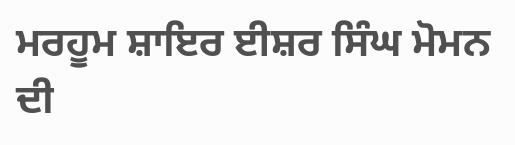ਮਰਹੂਮ ਸ਼ਾਇਰ ਈਸ਼ਰ ਸਿੰਘ ਮੋਮਨ ਦੀ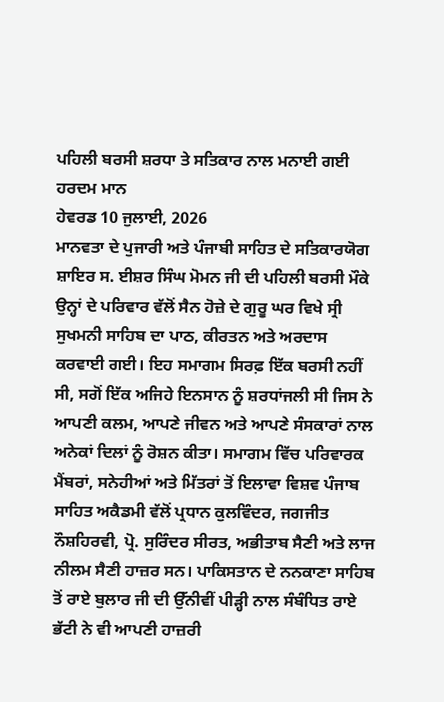ਪਹਿਲੀ ਬਰਸੀ ਸ਼ਰਧਾ ਤੇ ਸਤਿਕਾਰ ਨਾਲ ਮਨਾਈ ਗਈ
ਹਰਦਮ ਮਾਨ
ਹੇਵਰਡ 10 ਜੁਲਾਈ, 2026
ਮਾਨਵਤਾ ਦੇ ਪੁਜਾਰੀ ਅਤੇ ਪੰਜਾਬੀ ਸਾਹਿਤ ਦੇ ਸਤਿਕਾਰਯੋਗ ਸ਼ਾਇਰ ਸ. ਈਸ਼ਰ ਸਿੰਘ ਮੋਮਨ ਜੀ ਦੀ ਪਹਿਲੀ ਬਰਸੀ ਮੌਕੇ ਉਨ੍ਹਾਂ ਦੇ ਪਰਿਵਾਰ ਵੱਲੋਂ ਸੈਨ ਹੋਜ਼ੇ ਦੇ ਗੁਰੂ ਘਰ ਵਿਖੇ ਸ੍ਰੀ ਸੁਖਮਨੀ ਸਾਹਿਬ ਦਾ ਪਾਠ, ਕੀਰਤਨ ਅਤੇ ਅਰਦਾਸ ਕਰਵਾਈ ਗਈ। ਇਹ ਸਮਾਗਮ ਸਿਰਫ਼ ਇੱਕ ਬਰਸੀ ਨਹੀਂ ਸੀ, ਸਗੋਂ ਇੱਕ ਅਜਿਹੇ ਇਨਸਾਨ ਨੂੰ ਸ਼ਰਧਾਂਜਲੀ ਸੀ ਜਿਸ ਨੇ ਆਪਣੀ ਕਲਮ, ਆਪਣੇ ਜੀਵਨ ਅਤੇ ਆਪਣੇ ਸੰਸਕਾਰਾਂ ਨਾਲ ਅਨੇਕਾਂ ਦਿਲਾਂ ਨੂੰ ਰੋਸ਼ਨ ਕੀਤਾ। ਸਮਾਗਮ ਵਿੱਚ ਪਰਿਵਾਰਕ ਮੈਂਬਰਾਂ, ਸਨੇਹੀਆਂ ਅਤੇ ਮਿੱਤਰਾਂ ਤੋਂ ਇਲਾਵਾ ਵਿਸ਼ਵ ਪੰਜਾਬ ਸਾਹਿਤ ਅਕੈਡਮੀ ਵੱਲੋਂ ਪ੍ਰਧਾਨ ਕੁਲਵਿੰਦਰ, ਜਗਜੀਤ ਨੌਸ਼ਹਿਰਵੀ, ਪ੍ਰੋ. ਸੁਰਿੰਦਰ ਸੀਰਤ, ਅਭੀਤਾਬ ਸੈਣੀ ਅਤੇ ਲਾਜ ਨੀਲਮ ਸੈਣੀ ਹਾਜ਼ਰ ਸਨ। ਪਾਕਿਸਤਾਨ ਦੇ ਨਨਕਾਣਾ ਸਾਹਿਬ ਤੋਂ ਰਾਏ ਬੁਲਾਰ ਜੀ ਦੀ ਉੱਨੀਵੀਂ ਪੀੜ੍ਹੀ ਨਾਲ ਸੰਬੰਧਿਤ ਰਾਏ ਭੱਟੀ ਨੇ ਵੀ ਆਪਣੀ ਹਾਜ਼ਰੀ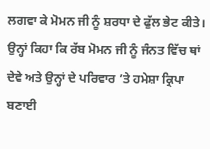ਲਗਵਾ ਕੇ ਮੋਮਨ ਜੀ ਨੂੰ ਸ਼ਰਧਾ ਦੇ ਫੁੱਲ ਭੇਟ ਕੀਤੇ। ਉਨ੍ਹਾਂ ਕਿਹਾ ਕਿ ਰੱਬ ਮੋਮਨ ਜੀ ਨੂੰ ਜੰਨਤ ਵਿੱਚ ਥਾਂ ਦੇਵੇ ਅਤੇ ਉਨ੍ਹਾਂ ਦੇ ਪਰਿਵਾਰ ’ਤੇ ਹਮੇਸ਼ਾ ਕ੍ਰਿਪਾ ਬਣਾਈ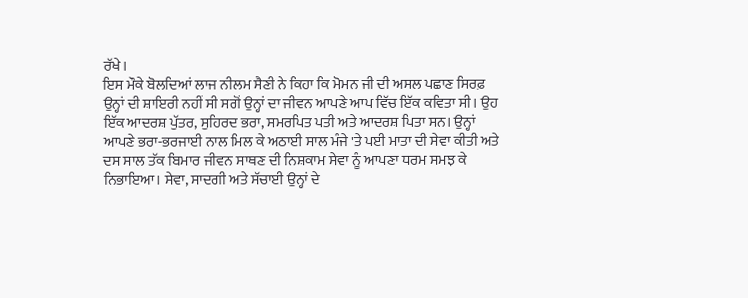ਰੱਖੇ।
ਇਸ ਮੌਕੇ ਬੋਲਦਿਆਂ ਲਾਜ ਨੀਲਮ ਸੈਣੀ ਨੇ ਕਿਹਾ ਕਿ ਮੋਮਨ ਜੀ ਦੀ ਅਸਲ ਪਛਾਣ ਸਿਰਫ਼ ਉਨ੍ਹਾਂ ਦੀ ਸ਼ਾਇਰੀ ਨਹੀਂ ਸੀ ਸਗੋਂ ਉਨ੍ਹਾਂ ਦਾ ਜੀਵਨ ਆਪਣੇ ਆਪ ਵਿੱਚ ਇੱਕ ਕਵਿਤਾ ਸੀ। ਉਹ ਇੱਕ ਆਦਰਸ਼ ਪੁੱਤਰ, ਸੁਹਿਰਦ ਭਰਾ, ਸਮਰਪਿਤ ਪਤੀ ਅਤੇ ਆਦਰਸ਼ ਪਿਤਾ ਸਨ। ਉਨ੍ਹਾਂ ਆਪਣੇ ਭਰਾ-ਭਰਜਾਈ ਨਾਲ ਮਿਲ ਕੇ ਅਠਾਈ ਸਾਲ ਮੰਜੇ 'ਤੇ ਪਈ ਮਾਤਾ ਦੀ ਸੇਵਾ ਕੀਤੀ ਅਤੇ ਦਸ ਸਾਲ ਤੱਕ ਬਿਮਾਰ ਜੀਵਨ ਸਾਥਣ ਦੀ ਨਿਸ਼ਕਾਮ ਸੇਵਾ ਨੂੰ ਆਪਣਾ ਧਰਮ ਸਮਝ ਕੇ ਨਿਭਾਇਆ। ਸੇਵਾ, ਸਾਦਗੀ ਅਤੇ ਸੱਚਾਈ ਉਨ੍ਹਾਂ ਦੇ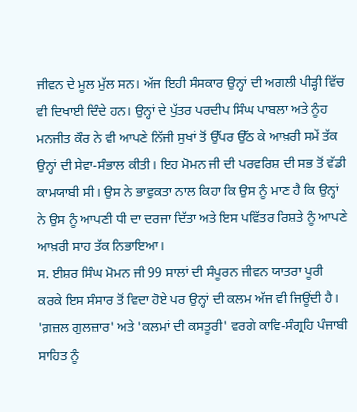ਜੀਵਨ ਦੇ ਮੂਲ ਮੁੱਲ ਸਨ। ਅੱਜ ਇਹੀ ਸੰਸਕਾਰ ਉਨ੍ਹਾਂ ਦੀ ਅਗਲੀ ਪੀੜ੍ਹੀ ਵਿੱਚ ਵੀ ਦਿਖਾਈ ਦਿੰਦੇ ਹਨ। ਉਨ੍ਹਾਂ ਦੇ ਪੁੱਤਰ ਪਰਦੀਪ ਸਿੰਘ ਪਾਬਲਾ ਅਤੇ ਨੂੰਹ ਮਨਜੀਤ ਕੌਰ ਨੇ ਵੀ ਆਪਣੇ ਨਿੱਜੀ ਸੁਖਾਂ ਤੋਂ ਉੱਪਰ ਉੱਠ ਕੇ ਆਖ਼ਰੀ ਸਮੇਂ ਤੱਕ ਉਨ੍ਹਾਂ ਦੀ ਸੇਵਾ-ਸੰਭਾਲ ਕੀਤੀ। ਇਹ ਮੋਮਨ ਜੀ ਦੀ ਪਰਵਰਿਸ਼ ਦੀ ਸਭ ਤੋਂ ਵੱਡੀ ਕਾਮਯਾਬੀ ਸੀ। ਉਸ ਨੇ ਭਾਵੁਕਤਾ ਨਾਲ ਕਿਹਾ ਕਿ ਉਸ ਨੂੰ ਮਾਣ ਹੈ ਕਿ ਉਨ੍ਹਾਂ ਨੇ ਉਸ ਨੂੰ ਆਪਣੀ ਧੀ ਦਾ ਦਰਜਾ ਦਿੱਤਾ ਅਤੇ ਇਸ ਪਵਿੱਤਰ ਰਿਸ਼ਤੇ ਨੂੰ ਆਪਣੇ ਆਖ਼ਰੀ ਸਾਹ ਤੱਕ ਨਿਭਾਇਆ।
ਸ. ਈਸ਼ਰ ਸਿੰਘ ਮੋਮਨ ਜੀ 99 ਸਾਲਾਂ ਦੀ ਸੰਪੂਰਨ ਜੀਵਨ ਯਾਤਰਾ ਪੂਰੀ ਕਰਕੇ ਇਸ ਸੰਸਾਰ ਤੋਂ ਵਿਦਾ ਹੋਏ ਪਰ ਉਨ੍ਹਾਂ ਦੀ ਕਲਮ ਅੱਜ ਵੀ ਜਿਊਂਦੀ ਹੈ। 'ਗ਼ਜ਼ਲ ਗੁਲਜ਼ਾਰ' ਅਤੇ 'ਕਲਮਾਂ ਦੀ ਕਸਤੂਰੀ' ਵਰਗੇ ਕਾਵਿ-ਸੰਗ੍ਰਹਿ ਪੰਜਾਬੀ ਸਾਹਿਤ ਨੂੰ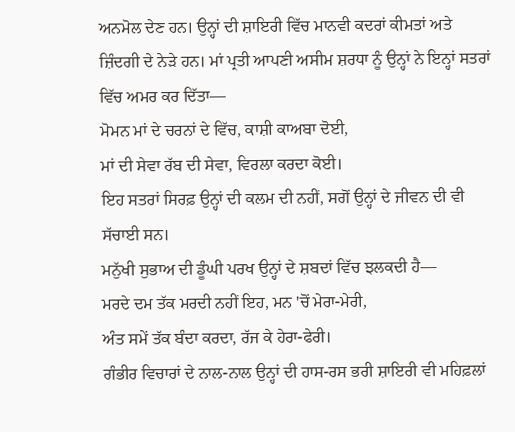ਅਨਮੋਲ ਦੇਣ ਹਨ। ਉਨ੍ਹਾਂ ਦੀ ਸ਼ਾਇਰੀ ਵਿੱਚ ਮਾਨਵੀ ਕਦਰਾਂ ਕੀਮਤਾਂ ਅਤੇ ਜ਼ਿੰਦਗੀ ਦੇ ਨੇੜੇ ਹਨ। ਮਾਂ ਪ੍ਰਤੀ ਆਪਣੀ ਅਸੀਮ ਸ਼ਰਧਾ ਨੂੰ ਉਨ੍ਹਾਂ ਨੇ ਇਨ੍ਹਾਂ ਸਤਰਾਂ ਵਿੱਚ ਅਮਰ ਕਰ ਦਿੱਤਾ—
ਮੋਮਨ ਮਾਂ ਦੇ ਚਰਨਾਂ ਦੇ ਵਿੱਚ, ਕਾਸ਼ੀ ਕਾਅਬਾ ਦੋਈ,
ਮਾਂ ਦੀ ਸੇਵਾ ਰੱਬ ਦੀ ਸੇਵਾ, ਵਿਰਲਾ ਕਰਦਾ ਕੋਈ।
ਇਹ ਸਤਰਾਂ ਸਿਰਫ਼ ਉਨ੍ਹਾਂ ਦੀ ਕਲਮ ਦੀ ਨਹੀਂ, ਸਗੋਂ ਉਨ੍ਹਾਂ ਦੇ ਜੀਵਨ ਦੀ ਵੀ ਸੱਚਾਈ ਸਨ।
ਮਨੁੱਖੀ ਸੁਭਾਅ ਦੀ ਡੂੰਘੀ ਪਰਖ ਉਨ੍ਹਾਂ ਦੇ ਸ਼ਬਦਾਂ ਵਿੱਚ ਝਲਕਦੀ ਹੈ—
ਮਰਦੇ ਦਮ ਤੱਕ ਮਰਦੀ ਨਹੀਂ ਇਹ, ਮਨ 'ਚੋਂ ਮੇਰਾ-ਮੇਰੀ,
ਅੰਤ ਸਮੇਂ ਤੱਕ ਬੰਦਾ ਕਰਦਾ, ਰੱਜ ਕੇ ਹੇਰਾ-ਫੇਰੀ।
ਗੰਭੀਰ ਵਿਚਾਰਾਂ ਦੇ ਨਾਲ-ਨਾਲ ਉਨ੍ਹਾਂ ਦੀ ਹਾਸ-ਰਸ ਭਰੀ ਸ਼ਾਇਰੀ ਵੀ ਮਹਿਫ਼ਲਾਂ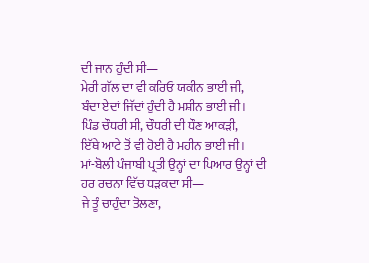ਦੀ ਜਾਨ ਹੁੰਦੀ ਸੀ—
ਮੇਰੀ ਗੱਲ ਦਾ ਵੀ ਕਰਿਓ ਯਕੀਨ ਭਾਈ ਜੀ,
ਬੰਦਾ ਏਦਾਂ ਜਿੱਦਾਂ ਹੁੰਦੀ ਹੈ ਮਸ਼ੀਨ ਭਾਈ ਜੀ।
ਪਿੰਡ ਚੌਧਰੀ ਸੀ, ਚੌਧਰੀ ਦੀ ਧੌਣ ਆਕੜੀ,
ਇੱਥੇ ਆਟੇ ਤੋਂ ਵੀ ਹੋਈ ਹੈ ਮਹੀਨ ਭਾਈ ਜੀ।
ਮਾਂ-ਬੋਲੀ ਪੰਜਾਬੀ ਪ੍ਰਤੀ ਉਨ੍ਹਾਂ ਦਾ ਪਿਆਰ ਉਨ੍ਹਾਂ ਦੀ ਹਰ ਰਚਨਾ ਵਿੱਚ ਧੜਕਦਾ ਸੀ—
ਜੇ ਤੂੰ ਚਾਹੁੰਦਾ ਤੋਲਣਾ,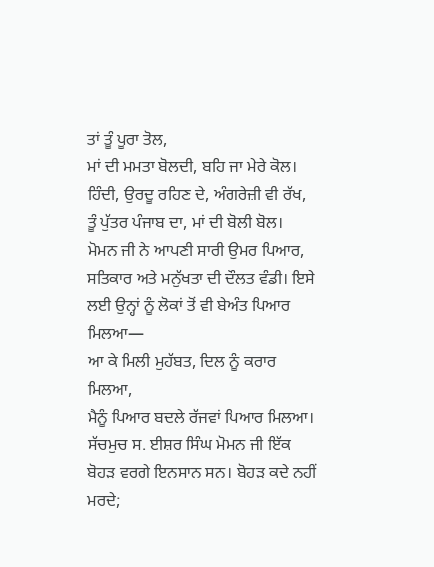ਤਾਂ ਤੂੰ ਪੂਰਾ ਤੋਲ,
ਮਾਂ ਦੀ ਮਮਤਾ ਬੋਲਦੀ, ਬਹਿ ਜਾ ਮੇਰੇ ਕੋਲ।
ਹਿੰਦੀ, ਉਰਦੂ ਰਹਿਣ ਦੇ, ਅੰਗਰੇਜ਼ੀ ਵੀ ਰੱਖ,
ਤੂੰ ਪੁੱਤਰ ਪੰਜਾਬ ਦਾ, ਮਾਂ ਦੀ ਬੋਲੀ ਬੋਲ।
ਮੋਮਨ ਜੀ ਨੇ ਆਪਣੀ ਸਾਰੀ ਉਮਰ ਪਿਆਰ, ਸਤਿਕਾਰ ਅਤੇ ਮਨੁੱਖਤਾ ਦੀ ਦੌਲਤ ਵੰਡੀ। ਇਸੇ ਲਈ ਉਨ੍ਹਾਂ ਨੂੰ ਲੋਕਾਂ ਤੋਂ ਵੀ ਬੇਅੰਤ ਪਿਆਰ ਮਿਲਆ—
ਆ ਕੇ ਮਿਲੀ ਮੁਹੱਬਤ, ਦਿਲ ਨੂੰ ਕਰਾਰ ਮਿਲਆ,
ਮੈਨੂੰ ਪਿਆਰ ਬਦਲੇ ਰੱਜਵਾਂ ਪਿਆਰ ਮਿਲਆ।
ਸੱਚਮੁਚ ਸ. ਈਸ਼ਰ ਸਿੰਘ ਮੋਮਨ ਜੀ ਇੱਕ ਬੋਹੜ ਵਰਗੇ ਇਨਸਾਨ ਸਨ। ਬੋਹੜ ਕਦੇ ਨਹੀਂ ਮਰਦੇ;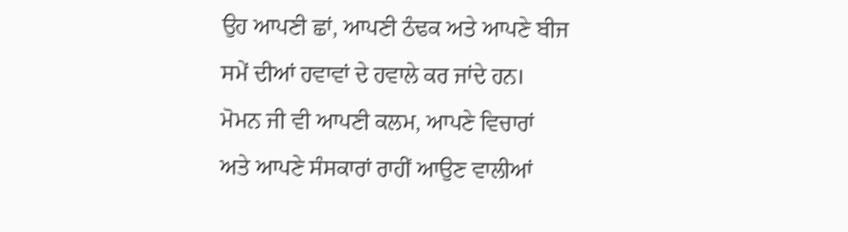ਉਹ ਆਪਣੀ ਛਾਂ, ਆਪਣੀ ਠੰਢਕ ਅਤੇ ਆਪਣੇ ਬੀਜ ਸਮੇਂ ਦੀਆਂ ਹਵਾਵਾਂ ਦੇ ਹਵਾਲੇ ਕਰ ਜਾਂਦੇ ਹਨ। ਮੋਮਨ ਜੀ ਵੀ ਆਪਣੀ ਕਲਮ, ਆਪਣੇ ਵਿਚਾਰਾਂ ਅਤੇ ਆਪਣੇ ਸੰਸਕਾਰਾਂ ਰਾਹੀਂ ਆਉਣ ਵਾਲੀਆਂ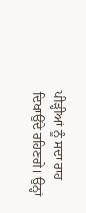ਪੀੜ੍ਹੀਆਂ ਨੂੰ ਸਦਾ ਰਾਹ ਦਿਖਾਉਂਦੇ ਰਹਿਣਗੇ। ਉਨ੍ਹਾਂ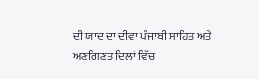ਦੀ ਯਾਦ ਦਾ ਦੀਵਾ ਪੰਜਾਬੀ ਸਾਹਿਤ ਅਤੇ ਅਣਗਿਣਤ ਦਿਲਾਂ ਵਿੱਚ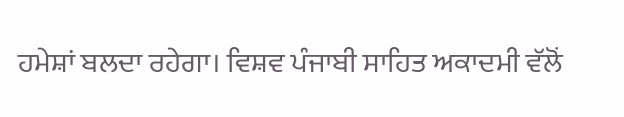ਹਮੇਸ਼ਾਂ ਬਲਦਾ ਰਹੇਗਾ। ਵਿਸ਼ਵ ਪੰਜਾਬੀ ਸਾਹਿਤ ਅਕਾਦਮੀ ਵੱਲੋਂ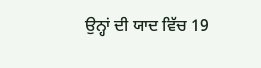ਉਨ੍ਹਾਂ ਦੀ ਯਾਦ ਵਿੱਚ 19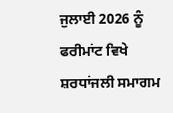ਜੁਲਾਈ 2026 ਨੂੰ ਫਰੀਮਾਂਟ ਵਿਖੇ ਸ਼ਰਧਾਂਜਲੀ ਸਮਾਗਮ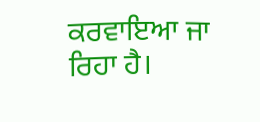ਕਰਵਾਇਆ ਜਾ ਰਿਹਾ ਹੈ।